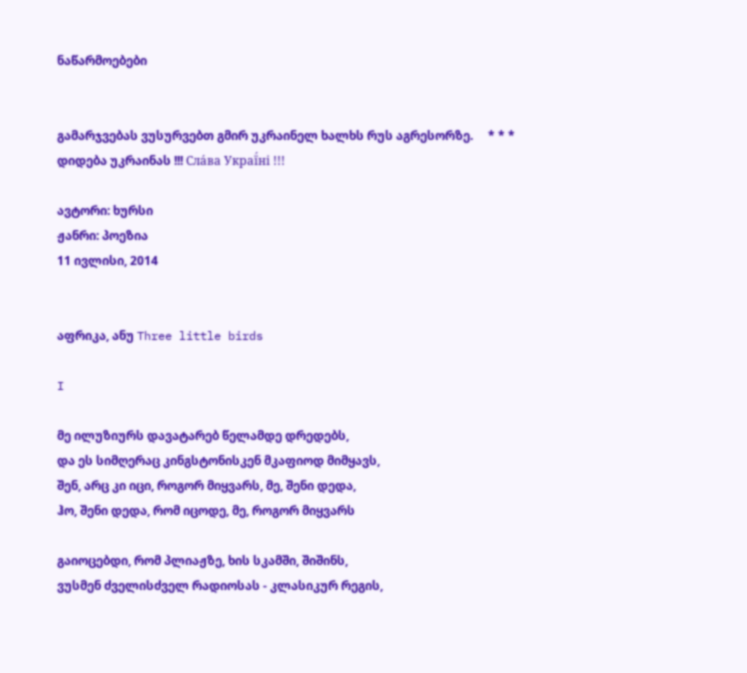ნაწარმოებები


გამარჯვებას ვუსურვებთ გმირ უკრაინელ ხალხს რუს აგრესორზე.     * * *     დიდება უკრაინას !!! Сла́ва Украї́ні !!!

ავტორი: ხურსი
ჟანრი: პოეზია
11 ივლისი, 2014


აფრიკა, ანუ Three little birds

I

მე ილუზიურს დავატარებ წელამდე დრედებს,
და ეს სიმღერაც კინგსტონისკენ მკაფიოდ მიმყავს,
შენ, არც კი იცი, როგორ მიყვარს, მე, შენი დედა,
ჰო, შენი დედა, რომ იცოდე, მე, როგორ მიყვარს

გაიოცებდი, რომ პლიაჟზე, ხის სკამში, შიშინს,
ვუსმენ ძველისძველ რადიოსას - კლასიკურ რეგის,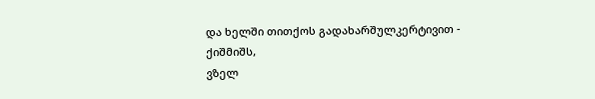და ხელში თითქოს გადახარშულკერტივით - ქიშმიშს,
ვზელ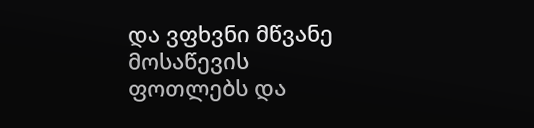და ვფხვნი მწვანე მოსაწევის ფოთლებს და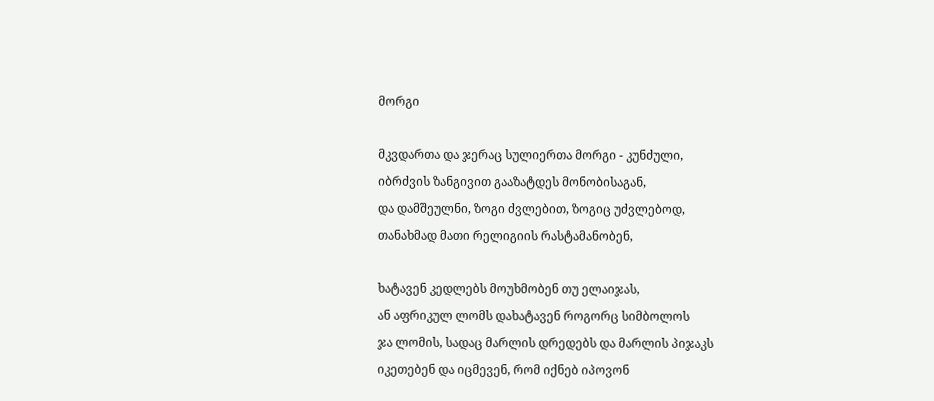მორგი

მკვდართა და ჯერაც სულიერთა მორგი - კუნძული,
იბრძვის ზანგივით გააზატდეს მონობისაგან,
და დამშეულნი, ზოგი ძვლებით, ზოგიც უძვლებოდ,
თანახმად მათი რელიგიის რასტამანობენ,

ხატავენ კედლებს მოუხმობენ თუ ელაიჯას,
ან აფრიკულ ლომს დახატავენ როგორც სიმბოლოს
ჯა ლომის, სადაც მარლის დრედებს და მარლის პიჯაკს
იკეთებენ და იცმევენ, რომ იქნებ იპოვონ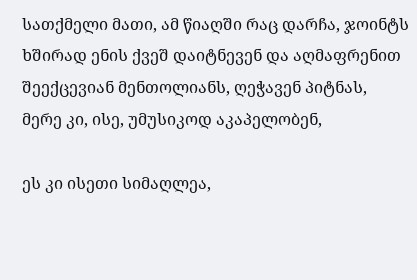სათქმელი მათი, ამ წიაღში რაც დარჩა, ჯოინტს
ხშირად ენის ქვეშ დაიტნევენ და აღმაფრენით
შეექცევიან მენთოლიანს, ღეჭავენ პიტნას,
მერე კი, ისე, უმუსიკოდ აკაპელობენ,

ეს კი ისეთი სიმაღლეა,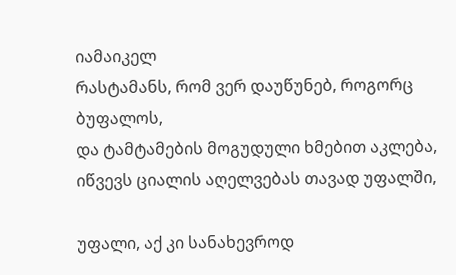იამაიკელ
რასტამანს, რომ ვერ დაუწუნებ, როგორც ბუფალოს,
და ტამტამების მოგუდული ხმებით აკლება,
იწვევს ციალის აღელვებას თავად უფალში,

უფალი, აქ კი სანახევროდ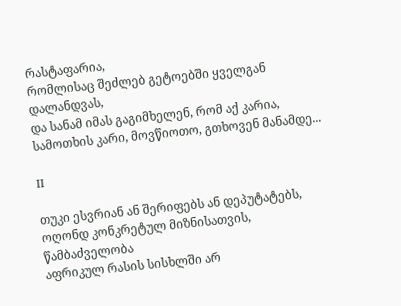რასტაფარია,
რომლისაც შეძლებ გეტოებში ყველგან დალანდვას,
და სანამ იმას გაგიმხელენ, რომ აქ კარია,
სამოთხის კარი, მოვწიოთო, გთხოვენ მანამდე...

II

თუკი ესვრიან ან შერიფებს ან დეპუტატებს,
ოღონდ კონკრეტულ მიზნისათვის, წამბაძველობა
აფრიკულ რასის სისხლში არ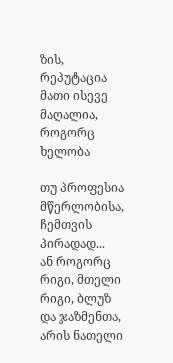ზის, რეპუტაცია
მათი ისევე მაღალია, როგორც ხელობა

თუ პროფესია მწერლობისა, ჩემთვის პირადად...
ან როგორც რიგი, მთელი რიგი, ბლუზ და ჯაზმენთა,
არის ნათელი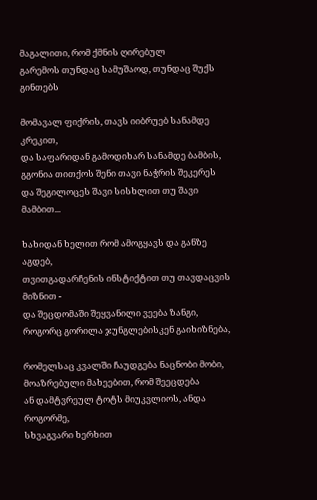მაგალითი, რომ ქმნის ღირებულ
გარემოს თუნდაც სამუშაოდ, თუნდაც შუქს გინთებს

მომავალ ფიქრის, თავს იიბრუებ სანამდე კრეკით,
და საფარიდან გამოდიხარ სანამდე ბამბის,
გგონია თითქოს შენი თავი ნაჭრის შეკერეს
და შეგილოცეს შავი სისხლით თუ შავი მამბით...

ხახიდან ხელით რომ ამოგყავს და განზე აგდებ,
თვითგადარჩენის ინსტიქტით თუ თავდაცვის მიზნით -
და შეცდომაში შეყვანილი ვეება ზანგი,
როგორც გორილა ჯუნგლებისკენ გაიხიზნება,

რომელსაც კვალში ჩაუდგება ნაცნობი მობი,
მოაზრებული მახეებით, რომ შეეცდება
ან დამტვრეულ ტოტს მიუკვლიოს, ანდა როგორმე,
სხვაგვარი ხერხით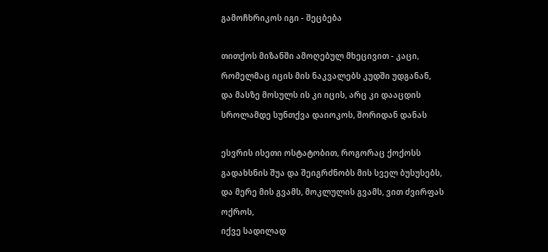გამოჩხრიკოს იგი - შეცბება

თითქოს მიზანში ამოღებულ მხეცივით - კაცი,
რომელმაც იცის მის ნაკვალებს კუდში უდგანან,
და მასზე მოსულს ის კი იცის, არც კი დააცდის
სროლამდე სუნთქვა დაიოკოს, შორიდან დანას

ესვრის ისეთი ოსტატობით, როგორაც ქოქოსს
გადახსნის შუა და შეიგრძნობს მის სველ ბუსუსებს,
და მერე მის გვამს, მოკლულის გვამს, ვით ძვირფას ოქროს,
იქვე სადილად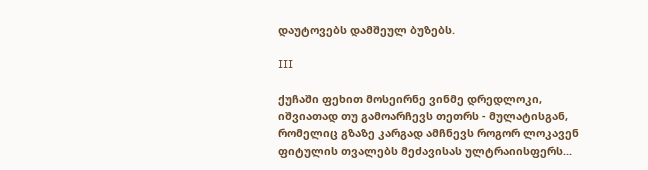დაუტოვებს დამშეულ ბუზებს.

III

ქუჩაში ფეხით მოსეირნე ვინმე დრედლოკი,
იშვიათად თუ გამოარჩევს თეთრს - მულატისგან,
რომელიც გზაზე კარგად ამჩნევს როგორ ლოკავენ
ფიტულის თვალებს მეძავისას ულტრაიისფერს...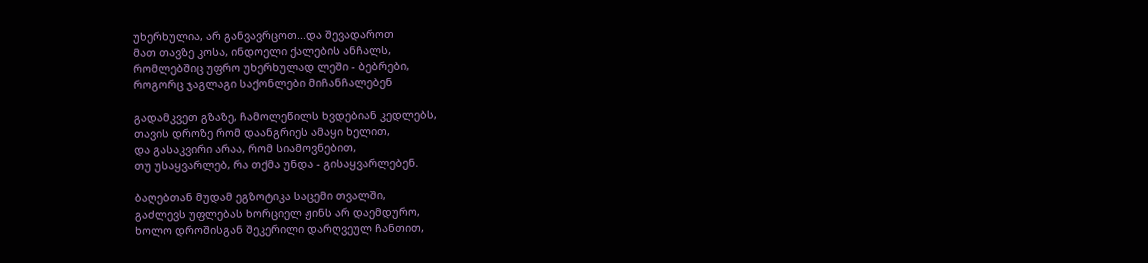უხერხულია, არ განვავრცოთ...და შევადაროთ
მათ თავზე კოსა, ინდოელი ქალების ანჩალს,
რომლებშიც უფრო უხერხულად ლეში - ბებრები,
როგორც ჯაგლაგი საქონლები მიჩანჩალებენ

გადამკვეთ გზაზე, ჩამოლეწილს ხვდებიან კედლებს,
თავის დროზე რომ დაანგრიეს ამაყი ხელით,
და გასაკვირი არაა, რომ სიამოვნებით,
თუ უსაყვარლებ, რა თქმა უნდა - გისაყვარლებენ.

ბაღებთან მუდამ ეგზოტიკა საცემი თვალში,
გაძლევს უფლებას ხორციელ ჟინს არ დაემდურო,
ხოლო დროშისგან შეკერილი დარღვეულ ჩანთით,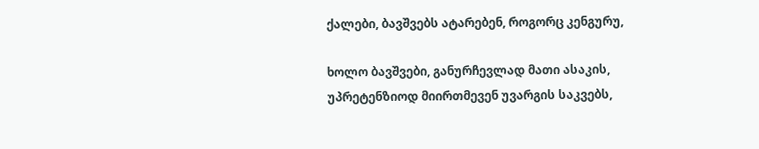ქალები, ბავშვებს ატარებენ, როგორც კენგურუ,

ხოლო ბავშვები, განურჩევლად მათი ასაკის,
უპრეტენზიოდ მიირთმევენ უვარგის საკვებს,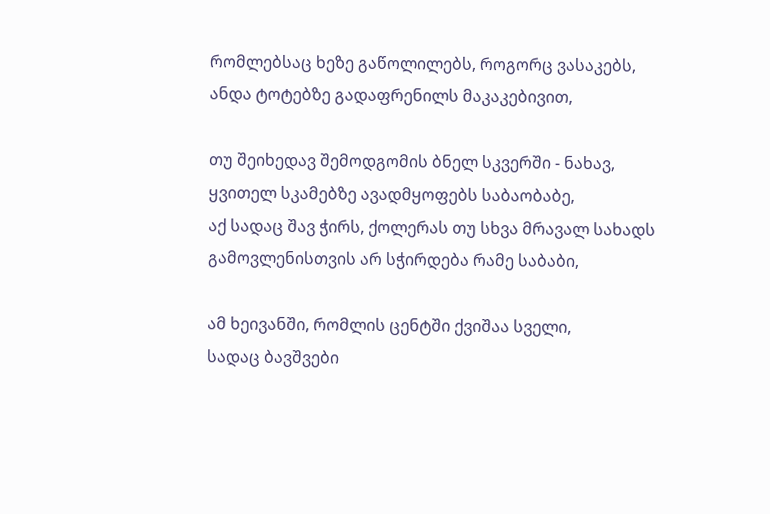რომლებსაც ხეზე გაწოლილებს, როგორც ვასაკებს,
ანდა ტოტებზე გადაფრენილს მაკაკებივით,

თუ შეიხედავ შემოდგომის ბნელ სკვერში - ნახავ,
ყვითელ სკამებზე ავადმყოფებს საბაობაბე,
აქ სადაც შავ ჭირს, ქოლერას თუ სხვა მრავალ სახადს
გამოვლენისთვის არ სჭირდება რამე საბაბი,

ამ ხეივანში, რომლის ცენტში ქვიშაა სველი,
სადაც ბავშვები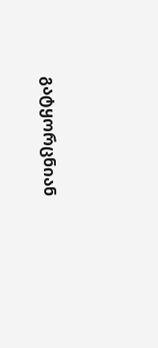გატყორცნიან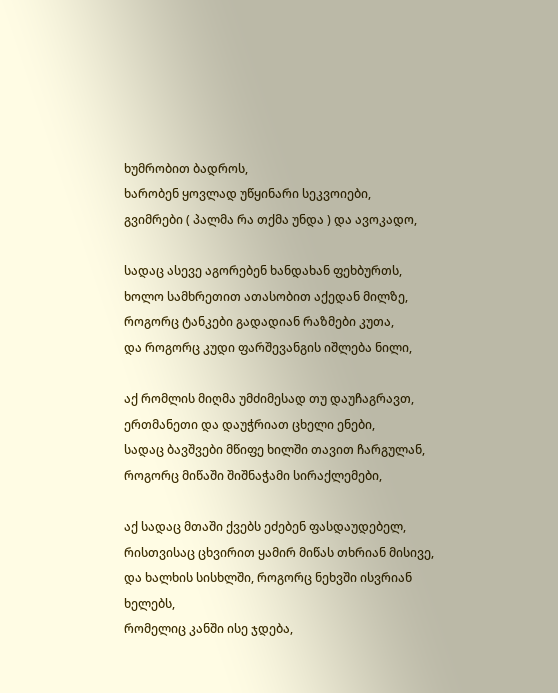ხუმრობით ბადროს,
ხარობენ ყოვლად უწყინარი სეკვოიები,
გვიმრები ( პალმა რა თქმა უნდა ) და ავოკადო,

სადაც ასევე აგორებენ ხანდახან ფეხბურთს,
ხოლო სამხრეთით ათასობით აქედან მილზე,
როგორც ტანკები გადადიან რაზმები კუთა,
და როგორც კუდი ფარშევანგის იშლება ნილი,

აქ რომლის მიღმა უმძიმესად თუ დაუჩაგრავთ,
ერთმანეთი და დაუჭრიათ ცხელი ენები,
სადაც ბავშვები მწიფე ხილში თავით ჩარგულან,
როგორც მიწაში შიშნაჭამი სირაქლემები,

აქ სადაც მთაში ქვებს ეძებენ ფასდაუდებელ,
რისთვისაც ცხვირით ყამირ მიწას თხრიან მისივე,
და ხალხის სისხლში, როგორც ნეხვში ისვრიან ხელებს,
რომელიც კანში ისე ჯდება,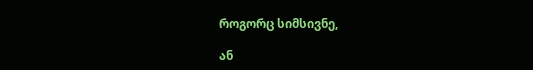როგორც სიმსივნე,

ან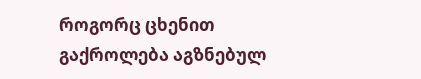როგორც ცხენით გაქროლება აგზნებულ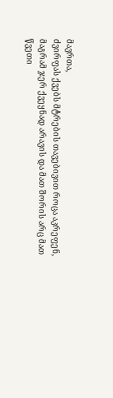მავრთა,
ძვირფას ქვებს მტრების თავებივით როცა აკრეფენ,
მაგრამ ჯერ ქვეყნად არავის და მათ შორის არც მათ
წვეთი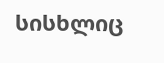სისხლიც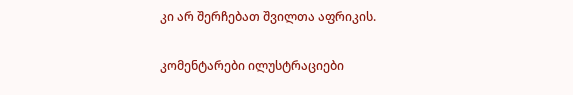კი არ შერჩებათ შვილთა აფრიკის.

კომენტარები ილუსტრაციები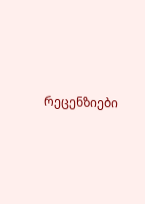რეცენზიები